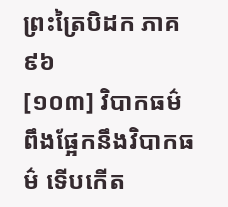ព្រះត្រៃបិដក ភាគ ៩៦
[១០៣] វិបាកធម៌ ពឹងផ្អែកនឹងវិបាកធម៌ ទើបកើត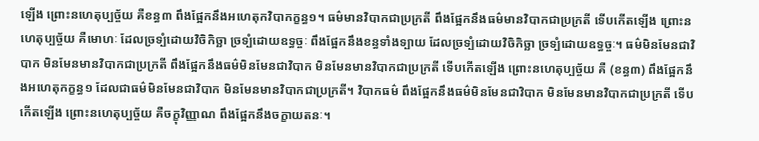ឡើង ព្រោះនហេតុប្បច្ច័យ គឺខន្ធ៣ ពឹងផ្អែកនឹងអហេតុកវិបាកក្ខន្ធ១។ ធម៌មានវិបាកជាប្រក្រតី ពឹងផ្អែកនឹងធម៌មានវិបាកជាប្រក្រតី ទើបកើតឡើង ព្រោះនហេតុប្បច្ច័យ គឺមោហៈ ដែលច្រទ្បំដោយវិចិកិច្ឆា ច្រទ្បំដោយឧទ្ធច្ចៈ ពឹងផ្អែកនឹងខន្ធទាំងទ្បាយ ដែលច្រទ្បំដោយវិចិកិច្ឆា ច្រទ្បំដោយឧទ្ធច្ចៈ។ ធម៌មិនមែនជាវិបាក មិនមែនមានវិបាកជាប្រក្រតី ពឹងផ្អែកនឹងធម៌មិនមែនជាវិបាក មិនមែនមានវិបាកជាប្រក្រតី ទើបកើតឡើង ព្រោះនហេតុប្បច្ច័យ គឺ (ខន្ធ៣) ពឹងផ្អែកនឹងអហេតុកក្ខន្ធ១ ដែលជាធម៌មិនមែនជាវិបាក មិនមែនមានវិបាកជាប្រក្រតី។ វិបាកធម៌ ពឹងផ្អែកនឹងធម៌មិនមែនជាវិបាក មិនមែនមានវិបាកជាប្រក្រតី ទើបកើតឡើង ព្រោះនហេតុប្បច្ច័យ គឺចក្ខុវិញ្ញាណ ពឹងផ្អែកនឹងចក្ខាយតនៈ។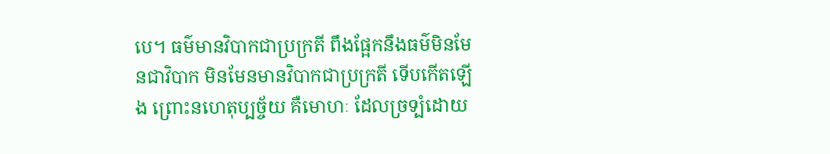បេ។ ធម៌មានវិបាកជាប្រក្រតី ពឹងផ្អែកនឹងធម៌មិនមែនជាវិបាក មិនមែនមានវិបាកជាប្រក្រតី ទើបកើតឡើង ព្រោះនហេតុប្បច្ច័យ គឺមោហៈ ដែលច្រទ្បំដោយ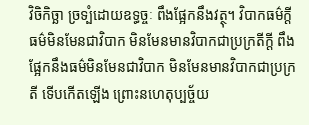វិចិកិច្ឆា ច្រទ្បំដោយឧទ្ធច្ចៈ ពឹងផ្អែកនឹងវត្ថុ។ វិបាកធម៌ក្តី ធម៌មិនមែនជាវិបាក មិនមែនមានវិបាកជាប្រក្រតីក្តី ពឹងផ្អែកនឹងធម៌មិនមែនជាវិបាក មិនមែនមានវិបាកជាប្រក្រតី ទើបកើតឡើង ព្រោះនហេតុប្បច្ច័យ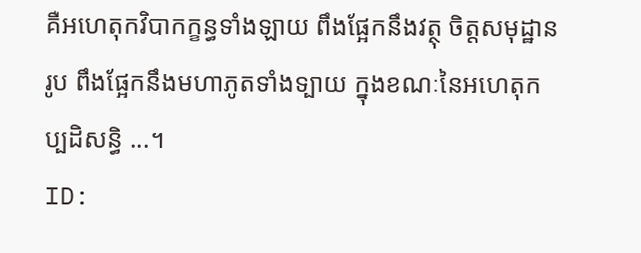គឺអហេតុកវិបាកក្ខន្ធទាំងឡាយ ពឹងផ្អែកនឹងវត្ថុ ចិត្តសមុដ្ឋានរូប ពឹងផ្អែកនឹងមហាភូតទាំងទ្បាយ ក្នុងខណៈនៃអហេតុកប្បដិសន្ធិ ...។
ID: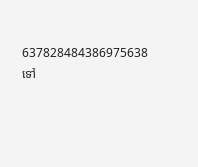637828484386975638
ទៅ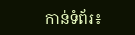កាន់ទំព័រ៖